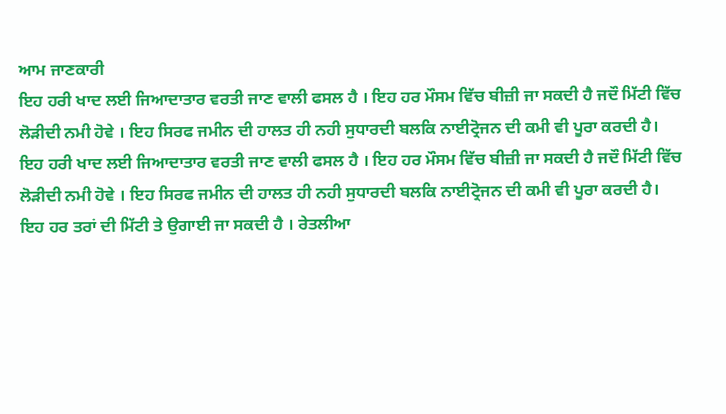ਆਮ ਜਾਣਕਾਰੀ
ਇਹ ਹਰੀ ਖਾਦ ਲਈ ਜਿਆਦਾਤਾਰ ਵਰਤੀ ਜਾਣ ਵਾਲੀ ਫਸਲ ਹੈ । ਇਹ ਹਰ ਮੌਸਮ ਵਿੱਚ ਬੀਜ਼ੀ ਜਾ ਸਕਦੀ ਹੈ ਜਦੌ ਮਿੱਟੀ ਵਿੱਚ ਲੋੜੀਦੀ ਨਮੀ ਹੋਵੇ । ਇਹ ਸਿਰਫ ਜਮੀਨ ਦੀ ਹਾਲਤ ਹੀ ਨਹੀ ਸੁਧਾਰਦੀ ਬਲਕਿ ਨਾਈਟ੍ਰੋਜਨ ਦੀ ਕਮੀ ਵੀ ਪੂਰਾ ਕਰਦੀ ਹੈ।
ਇਹ ਹਰੀ ਖਾਦ ਲਈ ਜਿਆਦਾਤਾਰ ਵਰਤੀ ਜਾਣ ਵਾਲੀ ਫਸਲ ਹੈ । ਇਹ ਹਰ ਮੌਸਮ ਵਿੱਚ ਬੀਜ਼ੀ ਜਾ ਸਕਦੀ ਹੈ ਜਦੌ ਮਿੱਟੀ ਵਿੱਚ ਲੋੜੀਦੀ ਨਮੀ ਹੋਵੇ । ਇਹ ਸਿਰਫ ਜਮੀਨ ਦੀ ਹਾਲਤ ਹੀ ਨਹੀ ਸੁਧਾਰਦੀ ਬਲਕਿ ਨਾਈਟ੍ਰੋਜਨ ਦੀ ਕਮੀ ਵੀ ਪੂਰਾ ਕਰਦੀ ਹੈ।
ਇਹ ਹਰ ਤਰਾਂ ਦੀ ਮਿੱਟੀ ਤੇ ਉਗਾਈ ਜਾ ਸਕਦੀ ਹੈ । ਰੇਤਲੀਆ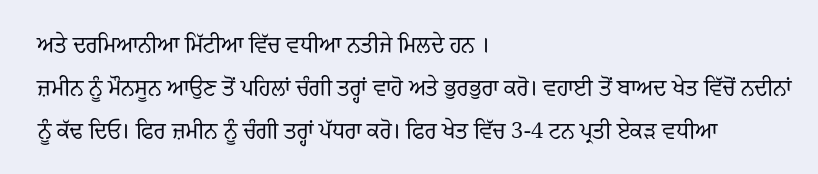ਅਤੇ ਦਰਮਿਆਨੀਆ ਮਿੱਟੀਆ ਵਿੱਚ ਵਧੀਆ ਨਤੀਜੇ ਮਿਲਦੇ ਹਨ ।
ਜ਼ਮੀਨ ਨੂੰ ਮੌਨਸੂਨ ਆਉਣ ਤੋਂ ਪਹਿਲਾਂ ਚੰਗੀ ਤਰ੍ਹਾਂ ਵਾਹੋ ਅਤੇ ਭੁਰਭੁਰਾ ਕਰੋ। ਵਹਾਈ ਤੋਂ ਬਾਅਦ ਖੇਤ ਵਿੱਚੋਂ ਨਦੀਨਾਂ ਨੂੰ ਕੱਢ ਦਿਓ। ਫਿਰ ਜ਼ਮੀਨ ਨੂੰ ਚੰਗੀ ਤਰ੍ਹਾਂ ਪੱਧਰਾ ਕਰੋ। ਫਿਰ ਖੇਤ ਵਿੱਚ 3-4 ਟਨ ਪ੍ਰਤੀ ਏਕੜ ਵਧੀਆ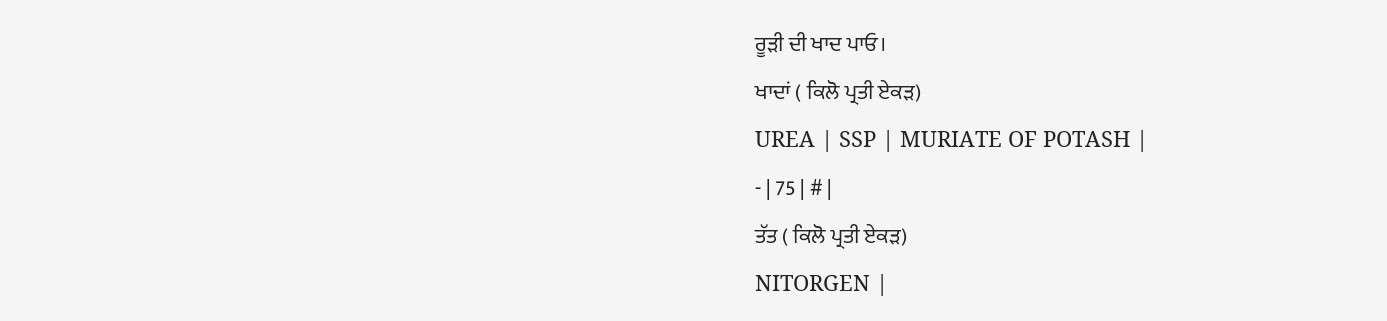ਰੂੜੀ ਦੀ ਖਾਦ ਪਾਓ।
ਖਾਦਾਂ ( ਕਿਲੋ ਪ੍ਰਤੀ ਏਕੜ)
UREA | SSP | MURIATE OF POTASH |
- | 75 | # |
ਤੱਤ ( ਕਿਲੋ ਪ੍ਰਤੀ ਏਕੜ)
NITORGEN |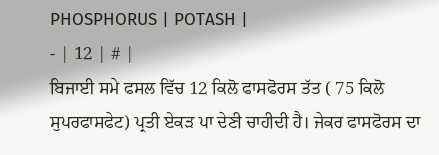PHOSPHORUS | POTASH |
- | 12 | # |
ਬਿਜਾਈ ਸਮੇ ਫਸਲ ਵਿੱਚ 12 ਕਿਲੋ ਫਾਸਫੋਰਸ ਤੱਤ ( 75 ਕਿਲੋ ਸੁਪਰਫਾਸਫੇਟ) ਪ੍ਰਤੀ ਏਕੜ ਪਾ ਦੇਣੀ ਚਾਹੀਦੀ ਹੈ। ਜੇਕਰ ਫਾਸਫੋਰਸ ਦਾ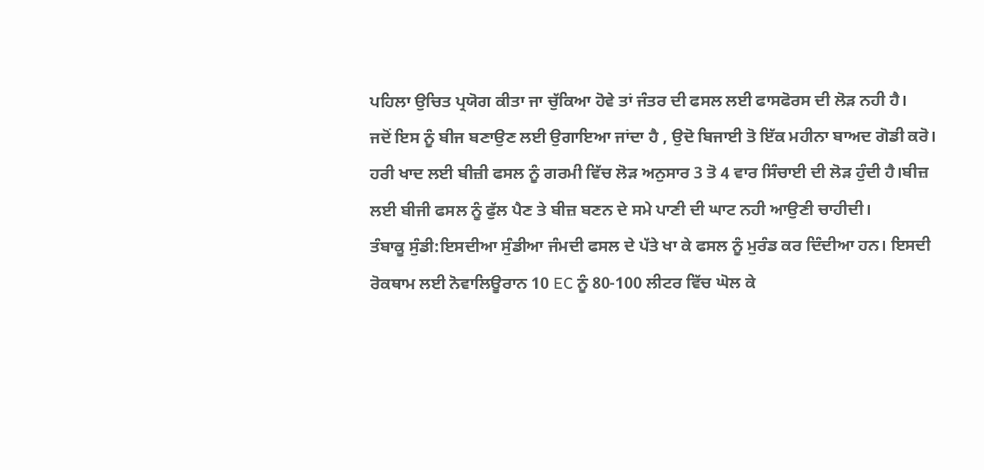ਪਹਿਲਾ ਉਚਿਤ ਪ੍ਰਯੋਗ ਕੀਤਾ ਜਾ ਚੁੱਕਿਆ ਹੋਵੇ ਤਾਂ ਜੰਤਰ ਦੀ ਫਸਲ ਲਈ ਫਾਸਫੋਰਸ ਦੀ ਲੋੜ ਨਹੀ ਹੈ।
ਜਦੋਂ ਇਸ ਨੂੰ ਬੀਜ ਬਣਾਉਣ ਲਈ ਉਗਾਇਆ ਜਾਂਦਾ ਹੈ , ਉਦੋ ਬਿਜਾਈ ਤੋ ਇੱਕ ਮਹੀਨਾ ਬਾਅਦ ਗੋਡੀ ਕਰੋ।
ਹਰੀ ਖਾਦ ਲਈ ਬੀਜ਼ੀ ਫਸਲ ਨੂੰ ਗਰਮੀ ਵਿੱਚ ਲੋੜ ਅਨੁਸਾਰ 3 ਤੋ 4 ਵਾਰ ਸਿੰਚਾਈ ਦੀ ਲੋੜ ਹੁੰਦੀ ਹੈ।ਬੀਜ਼ ਲਈ ਬੀਜੀ ਫਸਲ ਨੂੰ ਫੁੱਲ ਪੈਣ ਤੇ ਬੀਜ਼ ਬਣਨ ਦੇ ਸਮੇ ਪਾਣੀ ਦੀ ਘਾਟ ਨਹੀ ਆਉਣੀ ਚਾਹੀਦੀ।
ਤੰਬਾਕੂ ਸੁੰਡੀ:ਇਸਦੀਆ ਸੁੰਡੀਆ ਜੰਮਦੀ ਫਸਲ ਦੇ ਪੱਤੇ ਖਾ ਕੇ ਫਸਲ ਨੂੰ ਮੁਰੰਡ ਕਰ ਦਿੰਦੀਆ ਹਨ। ਇਸਦੀ ਰੋਕਥਾਮ ਲਈ ਨੋਵਾਲਿਊਰਾਨ 10 EC ਨੂੰ 80-100 ਲੀਟਰ ਵਿੱਚ ਘੋਲ ਕੇ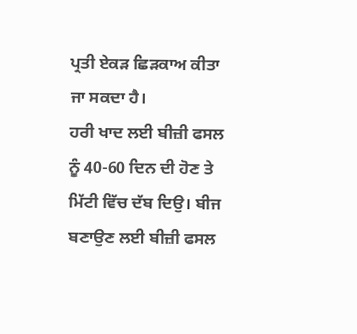ਪ੍ਰਤੀ ਏਕੜ ਛਿੜਕਾਅ ਕੀਤਾ ਜਾ ਸਕਦਾ ਹੈ।
ਹਰੀ ਖਾਦ ਲਈ ਬੀਜ਼ੀ ਫਸਲ ਨੂੰ 40-60 ਦਿਨ ਦੀ ਹੋਣ ਤੇ ਮਿੱਟੀ ਵਿੱਚ ਦੱਬ ਦਿਉ। ਬੀਜ ਬਣਾਉਣ ਲਈ ਬੀਜ਼ੀ ਫਸਲ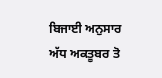ਬਿਜਾਈ ਅਨੁਸਾਰ ਅੱਧ ਅਕਤੂਬਰ ਤੋ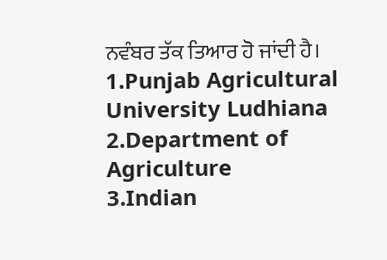ਨਵੰਬਰ ਤੱਕ ਤਿਆਰ ਹੋ ਜਾਂਦੀ ਹੈ।
1.Punjab Agricultural University Ludhiana
2.Department of Agriculture
3.Indian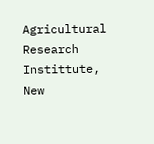Agricultural Research Instittute, New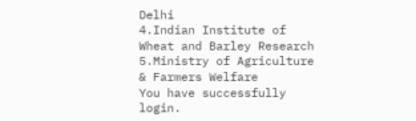Delhi
4.Indian Institute of Wheat and Barley Research
5.Ministry of Agriculture & Farmers Welfare
You have successfully login.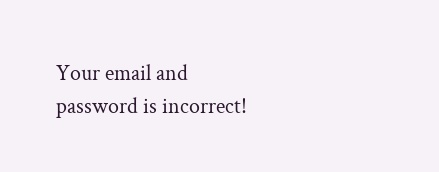Your email and password is incorrect!